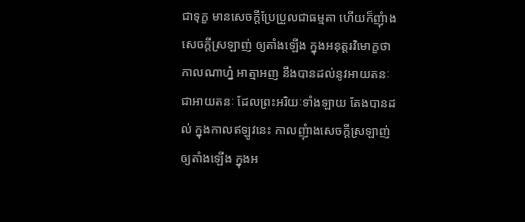ជាទុក្ខ មានសេចក្តីប្រែប្រួលជាធម្មតា ហើយក៏ញុំាងសេចក្តីស្រឡាញ់ ឲ្យតាំងឡើង ក្នុងអនុត្តរវិមោក្ខថា កាលណាហ្ន៎ អាត្មាអញ នឹងបានដល់នូវអាយតនៈ ជាអាយតនៈ ដែលព្រះអរិយៈទាំងឡាយ តែងបានដល់ ក្នុងកាលឥឡូវនេះ កាលញុំាងសេចក្តីស្រឡាញ់ ឲ្យតាំងឡើង ក្នុងអ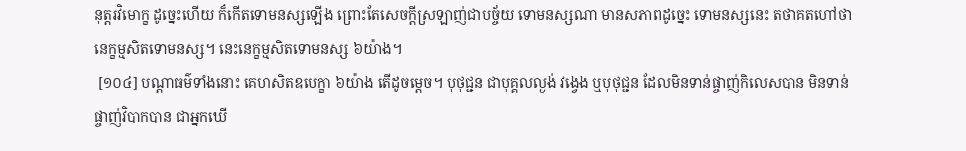នុត្តរវិមោក្ខ ដូច្នេះហើយ ក៏កើតទោមនស្សឡើង ព្រោះតែសេចក្តីស្រឡាញ់ជាបច្ច័យ ទោមនស្សណា មានសភាពដូច្នេះ ទោមនស្សនេះ តថាគតហៅថា នេក្ខម្មសិតទោមនស្ស។ នេះនេក្ខម្មសិតទោមនស្ស ៦យ៉ាង។
 [១០៤] បណ្តាធម៌ទាំងនោះ គេហសិតឧបេក្ខា ៦យ៉ាង តើដូចម្តេច។ បុថុជ្ជន ជាបុគ្គលល្ងង់ វង្វេង ឬបុថុជ្ជន ដែលមិនទាន់ផ្ចាញ់កិលេសបាន មិនទាន់ផ្ចាញ់វិបាកបាន ជាអ្នកឃើ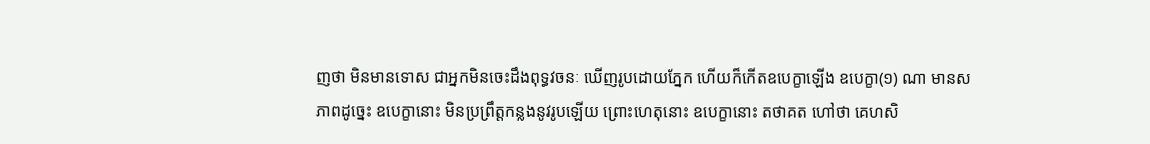ញថា មិនមានទោស ជាអ្នកមិនចេះដឹងពុទ្ធវចនៈ ឃើញរូបដោយភ្នែក ហើយក៏កើតឧបេក្ខាឡើង ឧបេក្ខា(១) ណា មានសភាពដូច្នេះ ឧបេក្ខានោះ មិនប្រព្រឹត្តកន្លងនូវរូបឡើយ ព្រោះហេតុនោះ ឧបេក្ខានោះ តថាគត ហៅថា គេហសិ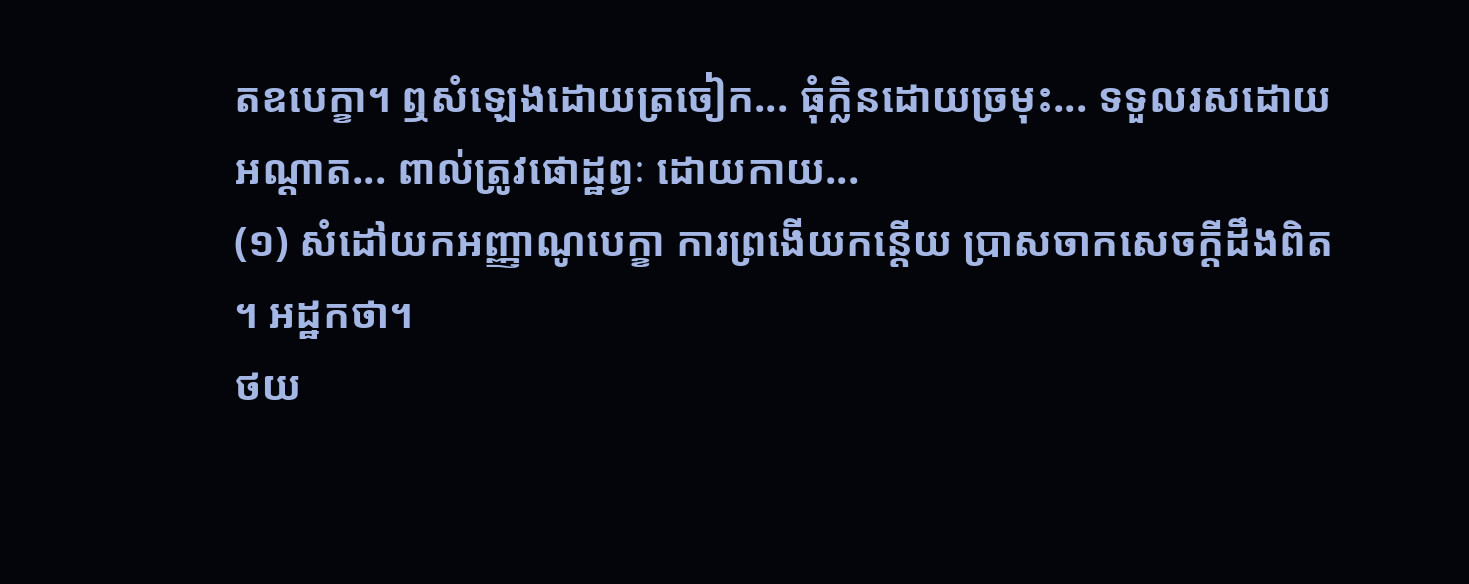តឧបេក្ខា។ ឮសំឡេងដោយត្រចៀក... ធុំក្លិនដោយច្រមុះ... ទទួលរសដោយអណ្តាត... ពាល់ត្រូវផោដ្ឋព្វៈ ដោយកាយ...
(១) សំដៅយកអញ្ញាណូបេក្ខា ការព្រងើយកន្តើយ ប្រាសចាកសេចក្តីដឹងពិត។ អដ្ឋកថា។
ថយ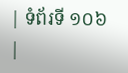| ទំព័រទី ១០៦ |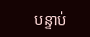បន្ទាប់